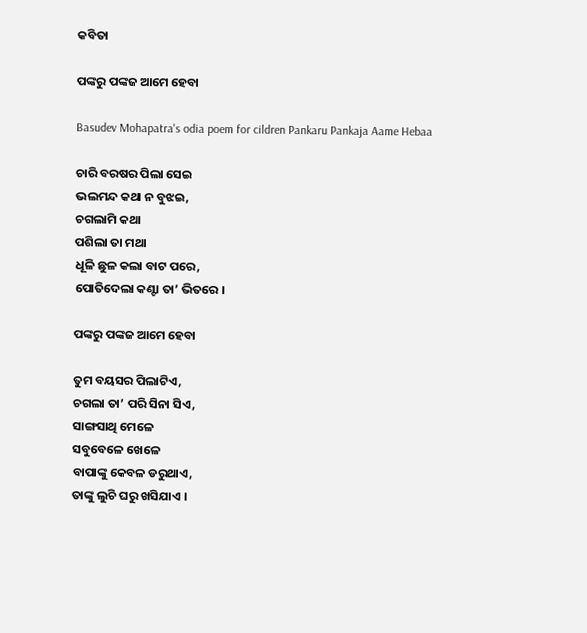କବିତା

ପଙ୍କରୁ ପଙ୍କଜ ଆମେ ହେବା

Basudev Mohapatra's odia poem for cildren Pankaru Pankaja Aame Hebaa

ଚାରି ବରଷର ପିଲା ସେଇ
ଭଲମନ୍ଦ କଥା ନ ବୁଝଇ,
ଚଗଲାମି କଥା
ପଶିଲା ତା ମଥା
ଧୂଳି ଛୁଳ କଲା ବାଟ ପରେ,
ପୋତିଦେଲା କଣ୍ଟା ତା’ ଭିତରେ ।

ପଙ୍କରୁ ପଙ୍କଜ ଆମେ ହେବା

ତୁମ ବୟସର ପିଲାଟିଏ,
ଚଗଲା ତା’ ପରି ସିନା ସିଏ,
ସାଙ୍ଗସାଥି ମେଳେ
ସବୁବେଳେ ଖେଳେ
ବାପାଙ୍କୁ କେବଳ ଡରୁଥାଏ,
ତାଙ୍କୁ ଲୁଚି ଘରୁ ଖସିଯାଏ ।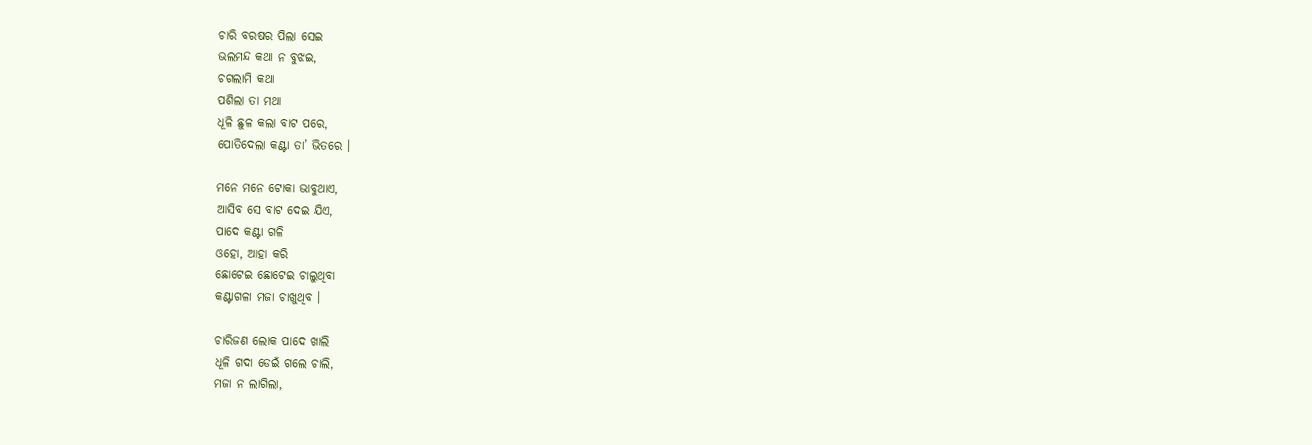ଚାରି ବରଷର ପିଲା ସେଇ
ଭଲମନ୍ଦ କଥା ନ ବୁଝଇ,
ଚଗଲାମି କଥା
ପଶିଲା ତା ମଥା
ଧୂଳି ଛୁଳ କଲା ବାଟ ପରେ,
ପୋତିଦେଲା କଣ୍ଟା ତା’ ଭିତରେ ।

ମନେ ମନେ ଟୋକା ଭାବୁଥାଏ,
ଆସିବ ସେ ବାଟ ଦେଇ ଯିଏ,
ପାଦେ କଣ୍ଟା ଗଳି
ଓହୋ, ଆହା କରି
ଛୋଟେଇ ଛୋଟେଇ ଚାଲୁଥିବା
କଣ୍ଟାଗଳା ମଜା ଚାଖୁଥିବ ।

ଚାରିଜଣ ଲୋକ ପାଦେ ଖାଲି
ଧୂଳି ଗଦା ଡେଇଁ ଗଲେ ଚାଲି,
ମଜା ନ ଲାଗିଲା,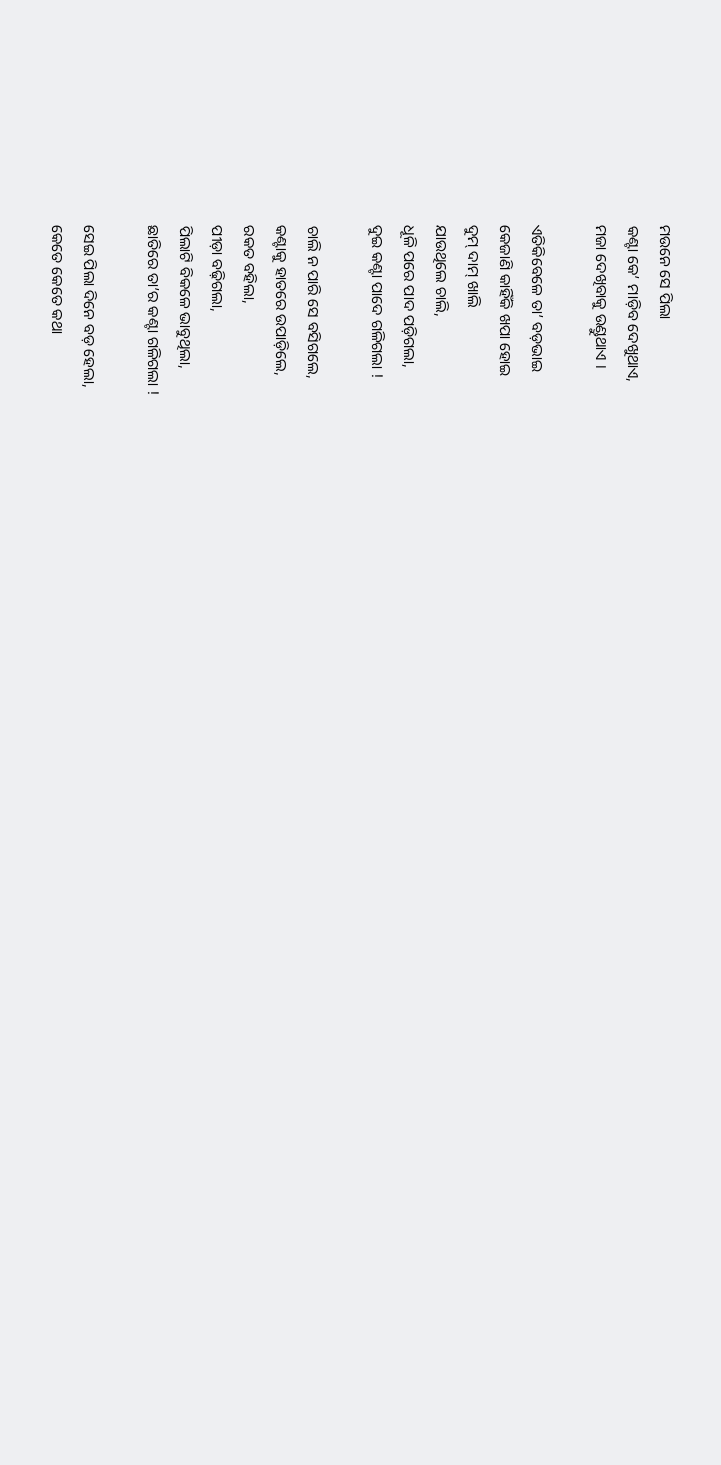ମଉନେ ସେ ପିଲା
କଣ୍ଟା କେ’ ମାଡ଼ିବ ଦେଖୁଥାଏ,
ମଜା ଦେଖିବାକୁ ଉଣ୍ଡୁଥାଏ ।

ଏତିକିବେଳେ ତା’ ବଡ଼ଭାଇ
କେଜାଣି କାହିଁକି ଖପା ହୋଇ
ଦୁମ୍ ଦାମ୍ ଖାଲି
ଯାଉଥିଲେ ଚାଲି,
ଧୂଳି ପରେ ପାଦ ପଡ଼ିଗଲା,
ଦୁଇ କଣ୍ଟା ପାଦେ ଗଳିଗଲା !

ଚାଲି ନ ପାରି ସେ ବସିଗଲେ,
କଣ୍ଟାକୁ ହାତରେ ଉପାଡ଼ିଲେ,
ରକତ ବହିଲା,
ପୀଡ଼ା ବଢ଼ିଗଲା,
ପିଲାଟି ବିକଳେ ଭାବୁଥିଲା,
ଛାତିରେ ତା’ର କଣ୍ଟା ଗଳିଗଲା !

ସେଇ ପିଲା ଦିନେ ବଡ଼ ହେଲା,
କେତେ କେତେ କଥା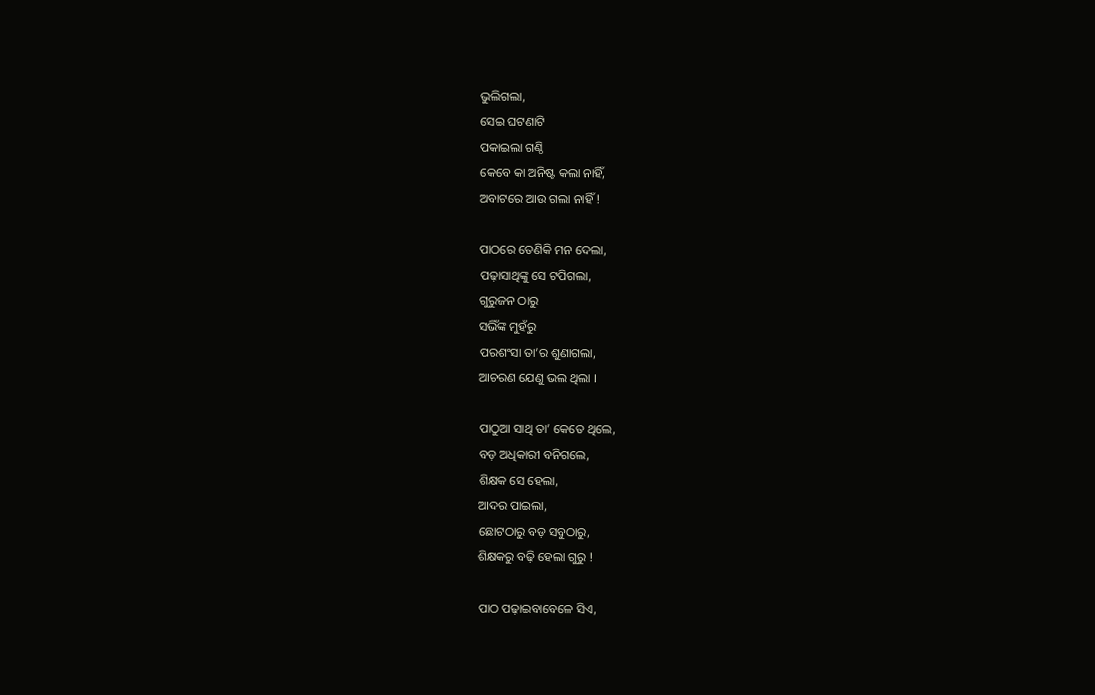ଭୁଲିଗଲା,
ସେଇ ଘଟଣାଟି
ପକାଇଲା ଗଣ୍ଠି
କେବେ କା ଅନିଷ୍ଟ କଲା ନାହିଁ,
ଅବାଟରେ ଆଉ ଗଲା ନାହିଁ !

ପାଠରେ ତେଣିକି ମନ ଦେଲା,
ପଢ଼ାସାଥିଙ୍କୁ ସେ ଟପିଗଲା,
ଗୁରୁଜନ ଠାରୁ
ସଭିଁଙ୍କ ମୁହଁରୁ
ପରଶଂସା ତା’ର ଶୁଣାଗଲା,
ଆଚରଣ ଯେଣୁ ଭଲ ଥିଲା ।

ପାଠୁଆ ସାଥି ତା’ କେତେ ଥିଲେ,
ବଡ଼ ଅଧିକାରୀ ବନିଗଲେ,
ଶିକ୍ଷକ ସେ ହେଲା,
ଆଦର ପାଇଲା,
ଛୋଟଠାରୁ ବଡ଼ ସବୁଠାରୁ,
ଶିକ୍ଷକରୁ ବଢ଼ି ହେଲା ଗୁରୁ !

ପାଠ ପଢ଼ାଇବାବେଳେ ସିଏ,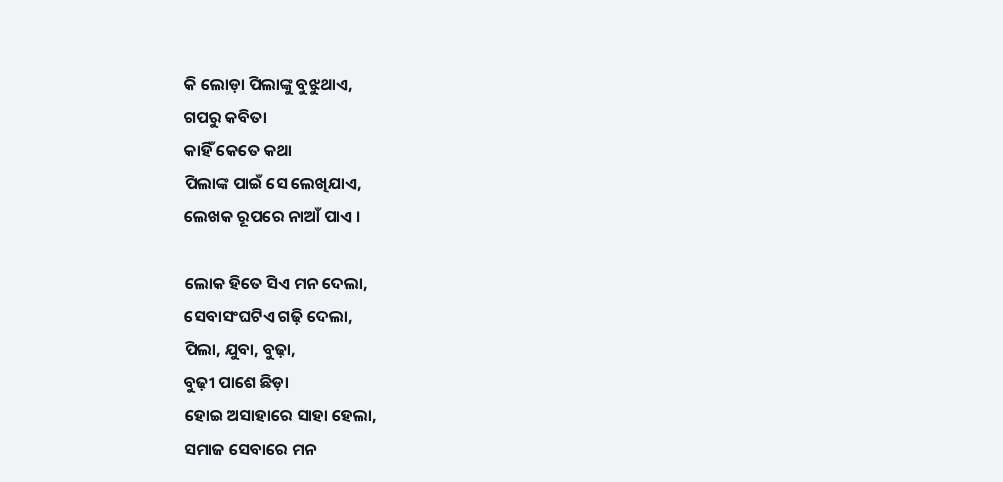କି ଲୋଡ଼ା ପିଲାଙ୍କୁ ବୁଝୁଥାଏ,
ଗପରୁ କବିତା
କାହିଁ କେତେ କଥା
ପିଲାଙ୍କ ପାଇଁ ସେ ଲେଖିଯାଏ,
ଲେଖକ ରୂପରେ ନାଆଁ ପାଏ ।

ଲୋକ ହିତେ ସିଏ ମନ ଦେଲା,
ସେବାସଂଘଟିଏ ଗଢ଼ି ଦେଲା,
ପିଲା, ଯୁବା, ବୁଢ଼ା,
ବୁଢ଼ୀ ପାଶେ ଛିଡ଼ା
ହୋଇ ଅସାହାରେ ସାହା ହେଲା,
ସମାଜ ସେବାରେ ମନ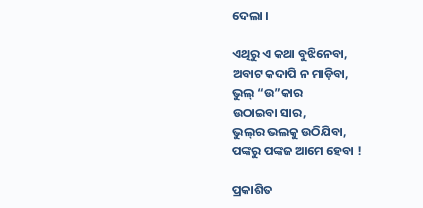ଦେଲା ।

ଏଥିରୁ ଏ କଥା ବୁଝିନେବା,
ଅବାଟ କଦାପି ନ ମାଡ଼ିବା,
ଭୁଲ୍‌ “ଉ”କାର
ଉଠାଇବା ସାର,
ଭୁଲ୍‌ର ଭଲକୁ ଉଠିଯିବା,
ପଙ୍କରୁ ପଙ୍କଜ ଆମେ ହେବା !

ପ୍ରକାଶିତ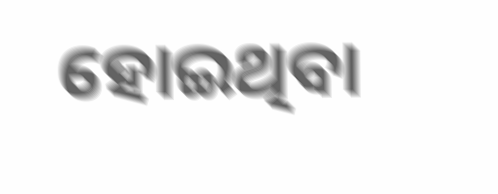ହୋଇଥିବା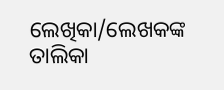ଲେଖିକା/ଲେଖକଙ୍କ ତାଲିକା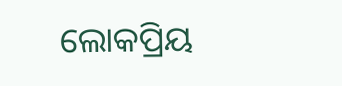ଲୋକପ୍ରିୟ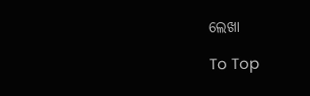ଲେଖା

To Top